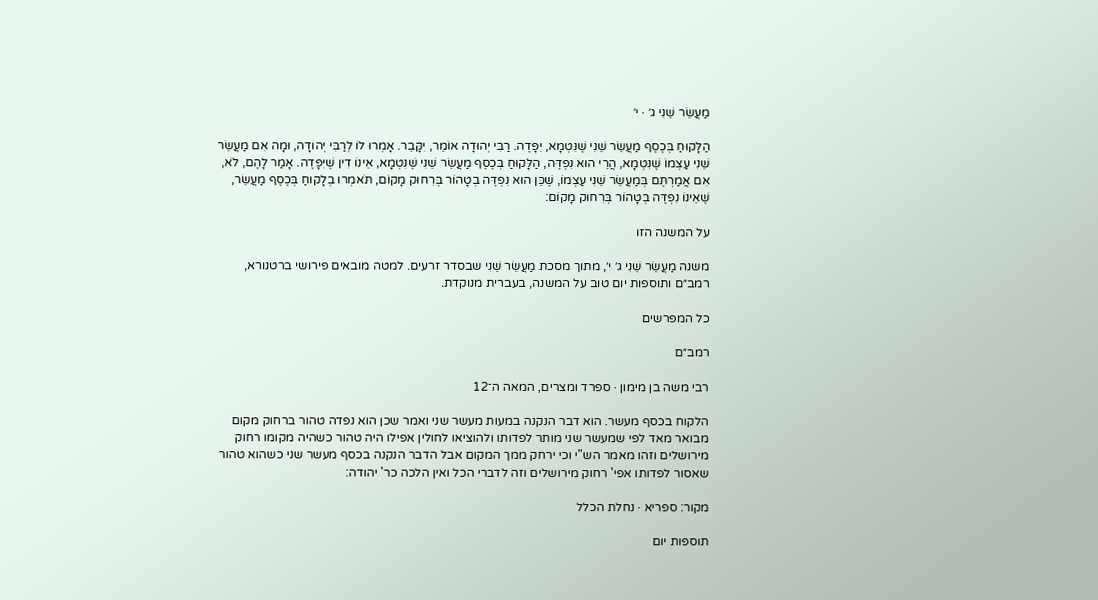מַעֲשֵׂר שֵׁנִי ג׳ · י׳

הַלָּקוּחַ בְּכֶסֶף מַעֲשֵׂר שֵׁנִי שֶׁנִּטְמָא, יִפָּדֶה. רַבִּי יְהוּדָה אוֹמֵר, יִקָּבֵר. אָמְרוּ לוֹ לְרַבִּי יְהוּדָה, וּמָה אִם מַעֲשֵׂר שֵׁנִי עַצְמוֹ שֶׁנִּטְמָא, הֲרֵי הוּא נִפְדֶּה, הַלָּקוּחַ בְּכֶסֶף מַעֲשֵׂר שֵׁנִי שֶׁנִּטְמָא, אֵינוֹ דִין שֶׁיִּפָּדֶה. אָמַר לָהֶם, לֹא, אִם אֲמַרְתֶּם בְּמַעֲשֵׂר שֵׁנִי עַצְמוֹ, שֶׁכֵּן הוּא נִפְדֶּה בְטָהוֹר בְּרִחוּק מָקוֹם, תֹּאמְרוּ בְלָקוּחַ בְּכֶסֶף מַעֲשֵׂר, שֶׁאֵינוֹ נִפְדֶּה בְטָהוֹר בְּרִחוּק מָקוֹם:

על המשנה הזו

משנה מַעֲשֵׂר שֵׁנִי ג׳ י׳, מתוך מסכת מַעֲשֵׂר שֵׁנִי שבסדר זרעים. למטה מובאים פירושי ברטנורא, רמב״ם ותוספות יום טוב על המשנה, בעברית מנוקדת.

כל המפרשים

רמב״ם

רבי משה בן מימון · ספרד ומצרים, המאה ה־12

הלקוח בכסף מעשר. הוא דבר הנקנה במעות מעשר שני ואמר שכן הוא נפדה טהור ברחוק מקום מבואר מאד לפי שמעשר שני מותר לפדותו ולהוציאו לחולין אפילו היה טהור כשהיה מקומו רחוק מירושלים וזהו מאמר הש"י וכי ירחק ממך המקום אבל הדבר הנקנה בכסף מעשר שני כשהוא טהור שאסור לפדותו אפי' רחוק מירושלים וזה לדברי הכל ואין הלכה כר' יהודה:

מקור: ספריא · נחלת הכלל

תוספות יום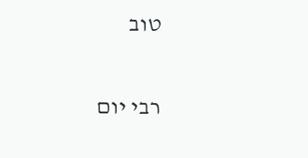טוב

רבי יום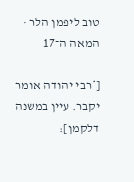טוב ליפמן הלר · המאה ה־17

[*רבי יהודה אומר יקבר. עיין במשנה דלקמן]: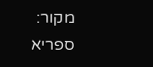מקור: ספריא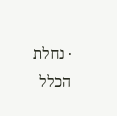· נחלת הכלל